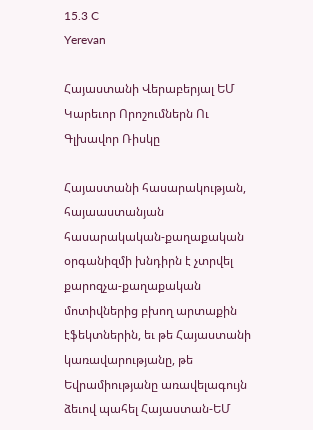15.3 C
Yerevan

Հայաստանի Վերաբերյալ ԵՄ Կարեւոր Որոշումներն Ու Գլխավոր Ռիսկը

Հայաստանի հասարակության, հայաաստանյան հասարակական-քաղաքական օրգանիզմի խնդիրն է չտրվել քարոզչա-քաղաքական մոտիվներից բխող արտաքին էֆեկտներին, եւ թե Հայաստանի կառավարությանը, թե Եվրամիությանը առավելագույն ձեւով պահել Հայաստան-ԵՄ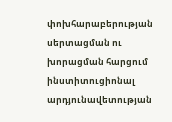փոխհարաբերության սերտացման ու խորացման հարցում ինստիտուցիոնալ արդյունավետության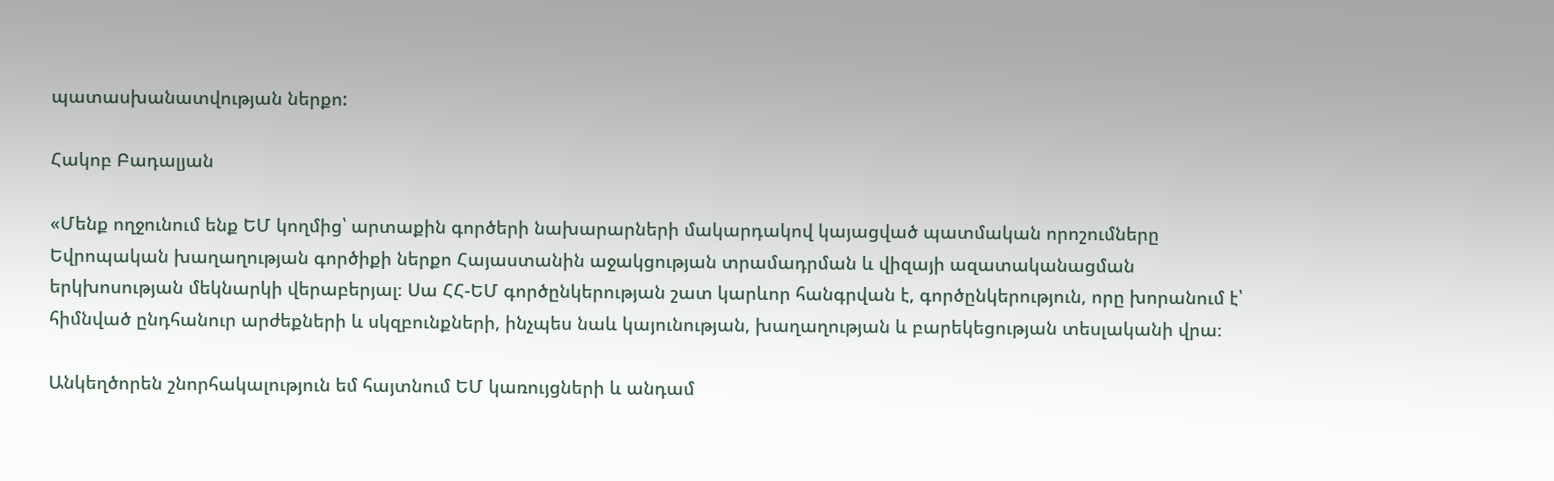պատասխանատվության ներքո:

Հակոբ Բադալյան

«Մենք ողջունում ենք ԵՄ կողմից՝ արտաքին գործերի նախարարների մակարդակով կայացված պատմական որոշումները Եվրոպական խաղաղության գործիքի ներքո Հայաստանին աջակցության տրամադրման և վիզայի ազատականացման երկխոսության մեկնարկի վերաբերյալ։ Սա ՀՀ-ԵՄ գործընկերության շատ կարևոր հանգրվան է, գործընկերություն, որը խորանում է՝ հիմնված ընդհանուր արժեքների և սկզբունքների, ինչպես նաև կայունության, խաղաղության և բարեկեցության տեսլականի վրա։

Անկեղծորեն շնորհակալություն եմ հայտնում ԵՄ կառույցների և անդամ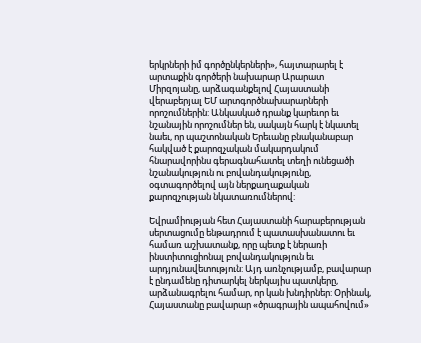երկրների իմ գործընկերների», հայտարարել է արտաքին գործերի նախարար Արարատ Միրզոյանը, արձագանքելով Հայաստանի վերաբերյալ ԵՄ արտգործնախարարների որոշումներին: Անկասկած դրանք կարեւոր եւ նշանային որոշումներ են, սակայն հարկ է նկատել նաեւ, որ պաշտոնական Երեւանը բնականաբար հակված է քարոզչական մակարդակում հնարավորինս գերագնահատել տեղի ունեցածի նշանակություն ու բովանդակությունը, օգտագործելով այն ներքաղաքական քարոզչության նկատառումներով:

Եվրամիության հետ Հայաստանի հարաբերության սերտացումը ենթադրում է պատասխանատու եւ համառ աշխատանք, որը պետք է ներառի ինստիտուցիոնալ բովանդակություն եւ արդյունավետություն: Այդ առնչությամբ, բավարար է ընդամենը դիտարկել ներկայիս պատկերը, արձանագրելու համար, որ կան խնդիրներ: Օրինակ, Հայաստանը բավարար «ծրագրային ապահովում»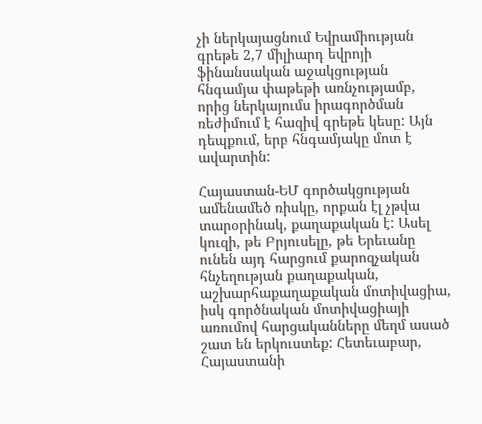չի ներկայացնում Եվրամիության գրեթե 2,7 միլիարդ եվրոյի ֆինանսական աջակցության հնգամյա փաթեթի առնչությամբ, որից ներկայումս իրագործման ռեժիմում է հազիվ գրեթե կեսը: Այն դեպքում, երբ հնգամյակը մոտ է ավարտին:

Հայաստան-ԵՄ գործակցության ամենամեծ ռիսկը, որքան էլ չթվա տարօրինակ, քաղաքական է: Ասել կուզի, թե Բրյուսելը, թե Երեւանը ունեն այդ հարցում քարոզչական հնչեղության քաղաքական, աշխարհաքաղաքական մոտիվացիա, իսկ գործնական մոտիվացիայի առումով հարցականները մեղմ ասած շատ են երկուստեք: Հետեւաբար, Հայաստանի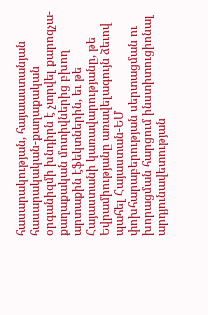հասարակության, հայաաստանյան հասարակական-քաղաքական օրգանիզմի խնդիրն է չտրվել քարոզչա-քաղաքական մոտիվներից բխող արտաքին էֆեկտներին, եւ թե Հայաստանի կառավարությանը, թե Եվրամիությանը առավելագույն ձեւով պահել Հայաստան-ԵՄ փոխհարաբերության սերտացման ու խորացման հարցում ինստիտուցիոնալ արդյունավետության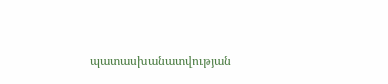պատասխանատվության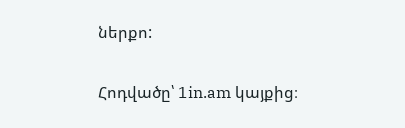ներքո:

Հոդվածը՝ 1in.am կայքից։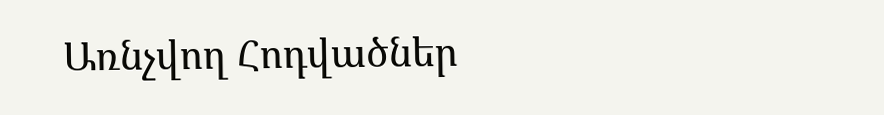Առնչվող Հոդվածներ